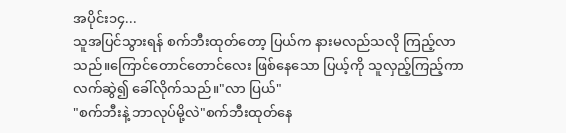အပိုင်း၁၄...
သူအပြင်သွားရန် စက်ဘီးထုတ်တော့ ပြယ်က နားမလည်သလို ကြည့်လာသည်။ကြောင်တောင်တောင်လေး ဖြစ်နေသော ပြယ့်ကို သူလှည့်ကြည့်ကာ လက်ဆွဲ၍ ခေါ်လိုက်သည်။"လာ ပြယ်"
"စက်ဘီးနဲ့ ဘာလုပ်မို့လဲ"စက်ဘီးထုတ်နေ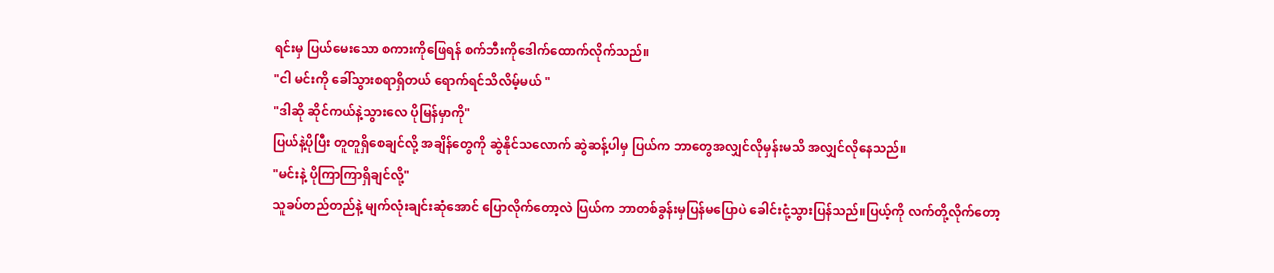ရင်းမှ ပြယ်မေးသော စကားကိုဖြေရန် စက်ဘီးကိုဒေါက်ထောက်လိုက်သည်။
"ငါ မင်းကို ခေါ်သွားစရာရှိတယ် ရောက်ရင်သိလိမ့်မယ် "
"ဒါဆို ဆိုင်ကယ်နဲ့သွားလေ ပိုမြန်မှာကို"
ပြယ်နဲ့ပိုပြီး တူတူရှိစေချင်လို့ အချိန်တွေကို ဆွဲနိုင်သလောက် ဆွဲဆန့်ပါမှ ပြယ်က ဘာတွေအလျှင်လိုမှန်းမသိ အလျှင်လိုနေသည်။
"မင်းနဲ့ ပိုကြာကြာရှိချင်လို့"
သူခပ်တည်တည်နဲ့ မျက်လုံးချင်းဆုံအောင် ပြောလိုက်တော့လဲ ပြယ်က ဘာတစ်ခွန်းမှပြန်မပြောပဲ ခေါင်းငုံ့သွားပြန်သည်။ပြယ့်ကို လက်တို့လိုက်တော့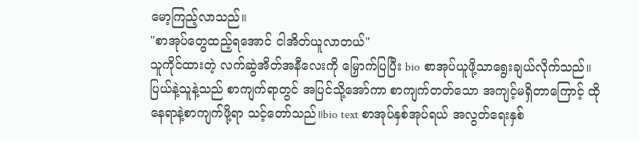မော့ကြည့်လာသည်။
"စာအုပ်တွေထည့်ရအောင် ငါအိတ်ယူလာတယ်"
သူကိုင်ထားတဲ့ လက်ဆွဲအိတ်အနီလေးကို မြှောက်ပြပြီး bio စာအုပ်ယူဖို့သာရွေးချယ်လိုက်သည်။ပြယ်နဲ့သူနဲ့သည် စာကျက်ရာတွင် အပြင်သို့အော်ကာ စာကျက်တတ်သော အကျင့်မရှိတာကြောင့် ထိုနေရာနဲ့စာကျက်ဖို့ရာ သင့်တော်သည်။bio text စာအုပ်နှစ်အုပ်ရယ် အလွတ်ရေးနှစ်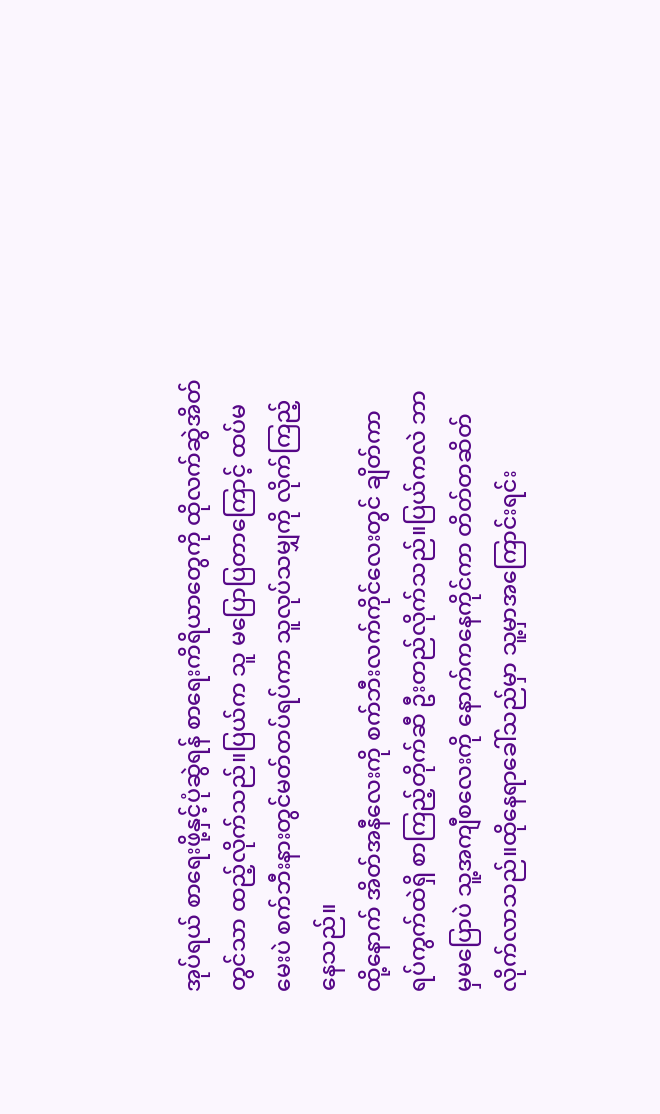အုပ်ရယ် စာရေးဖို့နှင့်ပုံဆွဲရန် စာရေးကိရိယာတွေကို ထိုလက်ဆွဲအိတ်တွင်သာ ထည့်လိုက်သည်။ပြယ်က သူ မပြောပြတာကြောင့် ထပ်မမေးပဲ စက်ဘီးနားတွင်မတ်တပ်ရပ်ကာ သူလုပ်သမျှကို လိုက်ကြည့်နေသည်။
ထို့နောက် အိတ်အနီလေးကို စက်ဘီးလက်ကိုင်လေးတွင် ချိတ်ကာ ရပ်ကွက်ထဲရှိ စာကြည့်တိုက်ဆီ ဦးတည်လိုက်သည်။ပြယ်ကလဲ ဘာမှမပြောပဲ သူ့အကျီစလေးကို နောက်ကနေကိုင်ကာ တိတ်တဆိတ်လိုက်လာသည်။ထိုနေရာခေါ်သည်မှာ သူ့မှာအကြောင်းရင်း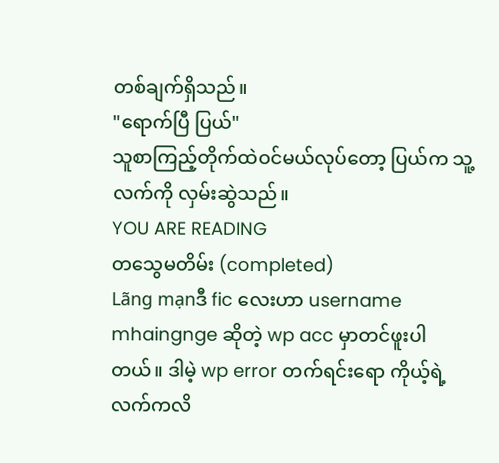တစ်ချက်ရှိသည်။
"ရောက်ပြီ ပြယ်"
သူစာကြည့်တိုက်ထဲဝင်မယ်လုပ်တော့ ပြယ်က သူ့လက်ကို လှမ်းဆွဲသည်။
YOU ARE READING
တသွေမတိမ်း (completed)
Lãng mạnဒီ fic လေးဟာ username mhaingnge ဆိုတဲ့ wp acc မှာတင်ဖူးပါတယ်။ ဒါမဲ့ wp error တက်ရင်းရော ကိုယ့်ရဲ့လက်ကလိ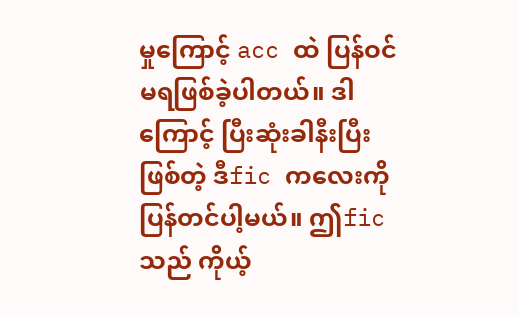မှုကြောင့် acc ထဲ ပြန်ဝင်မရဖြစ်ခဲ့ပါတယ်။ ဒါကြောင့် ပြီးဆုံးခါနီးပြီး ဖြစ်တဲ့ ဒီfic ကလေးကို ပြန်တင်ပါ့မယ်။ ဤfic သည် ကိုယ့်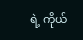ရဲ့ ကိုယ်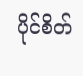ပိုင်စိတ်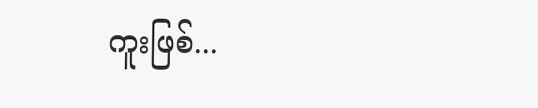ကူးဖြစ်...